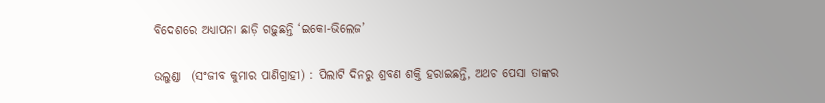ବିଦେଶରେ ଅଧ୍ୟାପନା ଛାଡ଼ି ଗଢ଼ୁଛନ୍ତି ‘ଇକୋ-ଭିଲେଜ’

ଉଲୁଣ୍ଡା  (ସଂଜୀବ କୁମାର ପାଣିଗ୍ରାହୀ) : ପିଲାଟି ଦିନରୁ ଶ୍ରବଣ ଶକ୍ତି ହରାଇଛନ୍ତି, ଅଥଚ ପେସା ତାଙ୍କର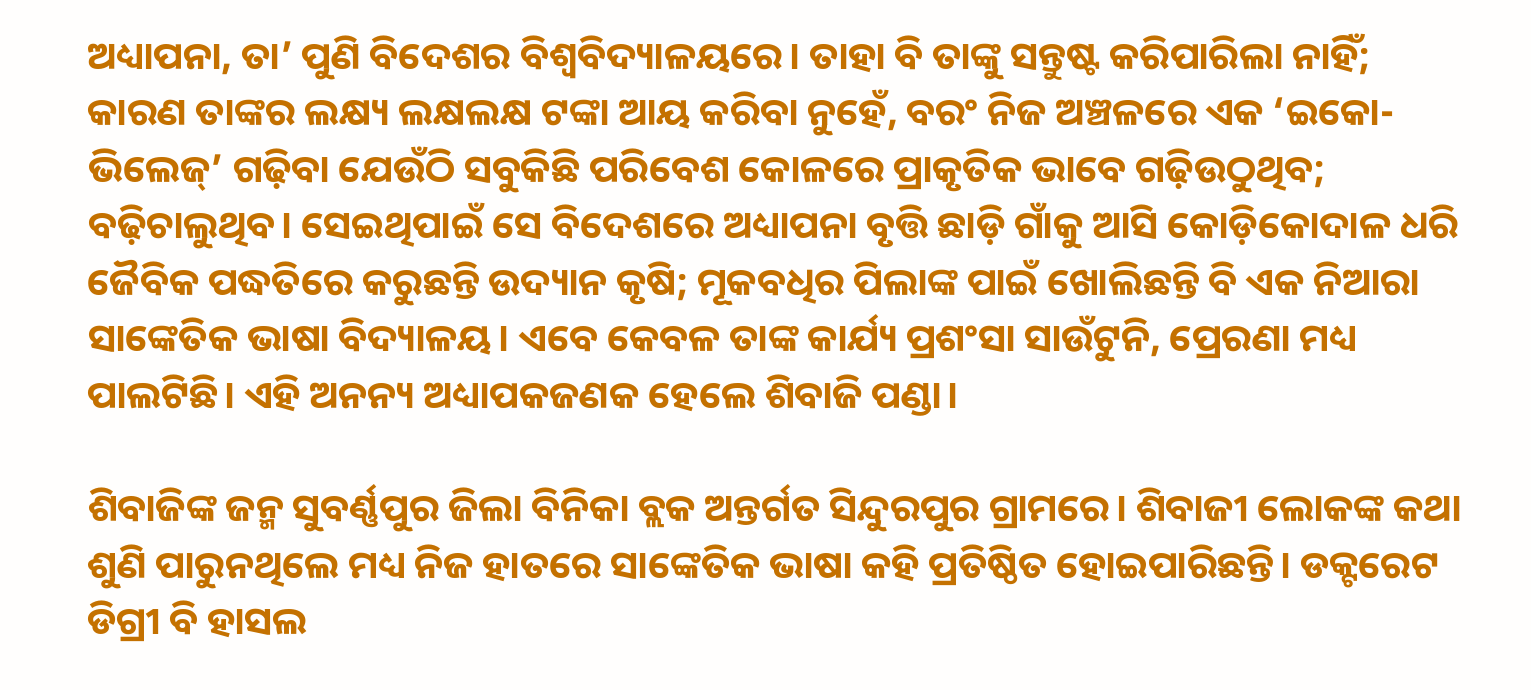ଅଧ୍ୟାପନା, ତା’ ପୁଣି ବିଦେଶର ବିଶ୍ବବିଦ୍ୟାଳୟରେ। ତାହା ବି ତାଙ୍କୁ ସନ୍ତୁଷ୍ଟ କରିପାରିଲା ନାହିଁ; କାରଣ ତାଙ୍କର ଲକ୍ଷ୍ୟ ଲକ୍ଷଲକ୍ଷ ଟଙ୍କା ଆୟ କରିବା ନୁହେଁ, ବରଂ ନିଜ ଅଞ୍ଚଳରେ ଏକ ‘ଇକୋ-ଭିଲେଜ୍‌’ ଗଢ଼ିବା ଯେଉଁଠି ସବୁକିଛି ପରିବେଶ କୋଳରେ ପ୍ରାକୃତିକ ଭାବେ ଗଢ଼ିଉଠୁଥିବ; ବଢ଼ିଚାଲୁଥିବ। ସେଇଥିପାଇଁ ସେ ବିଦେଶରେ ଅଧ୍ୟାପନା ବୃତ୍ତି ଛାଡ଼ି ଗାଁକୁ ଆସି କୋଡ଼ିକୋଦାଳ ଧରି ଜୈବିକ ପଦ୍ଧତିରେ କରୁଛନ୍ତି ଉଦ୍ୟାନ କୃଷି; ମୂକବଧିର ପିଲାଙ୍କ ପାଇଁ ଖୋଲିଛନ୍ତି ବି ଏକ ନିଆରା ସାଙ୍କେତିକ ଭାଷା ବିଦ୍ୟାଳୟ। ଏବେ କେବଳ ତାଙ୍କ କାର୍ଯ୍ୟ ପ୍ରଶଂସା ସାଉଁଟୁନି, ପ୍ରେରଣା ମଧ୍ୟ ପାଲଟିଛି। ଏହି ଅନନ୍ୟ ଅଧ୍ୟାପକଜଣକ ହେଲେ ଶିବାଜି ପଣ୍ଡା।

ଶିବାଜିଙ୍କ ଜନ୍ମ ସୁବର୍ଣ୍ଣପୁର ଜିଲା ବିନିକା ବ୍ଲକ ଅନ୍ତର୍ଗତ ସିନ୍ଦୁରପୁର ଗ୍ରାମରେ। ଶିବାଜୀ ଲୋକଙ୍କ କଥା ଶୁଣି ପାରୁନଥିଲେ ମଧ୍ୟ ନିଜ ହାତରେ ସାଙ୍କେତିକ ଭାଷା କହି ପ୍ରତିଷ୍ଠିତ ହୋଇପାରିଛନ୍ତି। ଡକ୍ଟରେଟ ଡିଗ୍ରୀ ବି ହାସଲ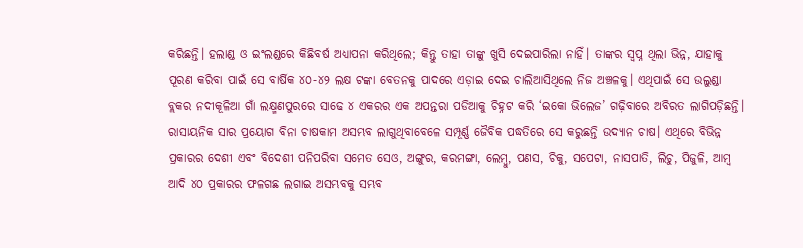କରିଛନ୍ତି। ହଲାଣ୍ଡ ଓ ଇଂଲଣ୍ଡରେ କିଛିବର୍ଷ ଅଧ୍ୟାପନା କରିଥିଲେ; କିନ୍ତୁ ତାହା ତାଙ୍କୁ ଖୁସି ଦେଇପାରିଲା ନାହିଁ। ତାଙ୍କର ସ୍ବପ୍ନ ଥିଲା ଭିନ୍ନ, ଯାହାକୁ ପୂରଣ କରିବା ପାଇଁ ସେ ବାର୍ଷିକ ୪୦-୪୨ ଲକ୍ଷ ଟଙ୍କା ବେତନକୁ ପାଦରେ ଏଡ଼ାଇ ଦେଇ ଚାଲିଆସିଥିଲେ ନିଜ ଅଞ୍ଚଳକୁ। ଏଥିପାଇଁ ସେ ଉଲୁଣ୍ଡା ବ୍ଲକର ନଦୀକୂଳିଆ ଗାଁ ଲକ୍ଷ୍ମଣପୁରରେ ସାଢେ ୪ ଏକରର ଏକ ଅପନ୍ତରା ପଡିଆକୁ ଚିହ୍ନଟ କରି ‘ଇକୋ ଭିଲେଜ’ ଗଢ଼ିବାରେ ଅବିରତ ଲାଗିପଡ଼ିଛନ୍ତି। ରାସାୟନିକ ସାର ପ୍ରୟୋଗ ବିନା ଚାଷକାମ ଅସମ୍ଭବ ଲାଗୁଥିବାବେଳେ ସମ୍ପୂର୍ଣ୍ଣ ଜୈବିକ ପଦ୍ଧତିରେ ସେ କରୁଛନ୍ତି ଉଦ୍ୟାନ ଚାଷ। ଏଥିରେ ବିଭିନ୍ନ ପ୍ରକାରର ଦେଶୀ ଏବଂ ବିଦେଶୀ ପନିପରିବା ସମେତ ସେଓ, ଅଙ୍ଗୁର, କରମଙ୍ଗା, ଲେମ୍ବୁ, ପଣସ, ଚିକୁ, ସପେଟା, ନାସପାତି, ଲିଚୁ, ପିଜୁଳି, ଆମ୍ବ ଆଦି ୪୦ ପ୍ରକାରର ଫଳଗଛ ଲଗାଇ ଅସମ୍ଭବକୁ ସମ୍ଭବ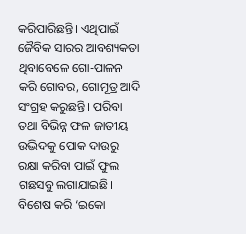କରିପାରିଛନ୍ତି। ଏଥିପାଇଁ ଜୈବିକ ସାରର ଆବଶ୍ୟକତା ଥିବାବେଳେ ଗୋ-ପାଳନ କରି ଗୋବର, ଗୋମୂତ୍ର ଆଦି ସଂଗ୍ରହ କରୁଛନ୍ତି। ପରିବା ତଥା ବିଭିନ୍ନ ଫଳ ଜାତୀୟ ଉଦ୍ଭିଦକୁ ପୋକ ଦାଉରୁ ରକ୍ଷା କରିବା ପାଇଁ ଫୁଲ ଗଛସବୁ ଲଗାଯାଇଛି। ବିଶେଷ କରି ‘ଇକୋ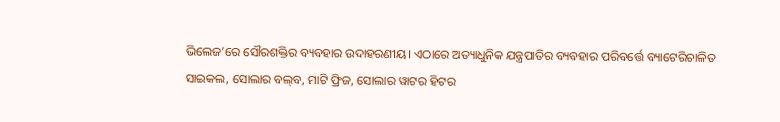ଭିଲେଜ’ରେ ସୌରଶକ୍ତିର ବ୍ୟବହାର ଉଦାହରଣୀୟ। ଏଠାରେ ଅତ୍ୟାଧୁନିକ ଯନ୍ତ୍ରପାତିର ବ୍ୟବହାର ପରିବର୍ତ୍ତେ ବ୍ୟାଟେରିଚାଳିତ ସାଇକଲ, ସୋଲାର ବଲ୍‌ବ, ମାଟି ଫ୍ରିଜ, ସୋଲାର ୱାଟର ହିଟର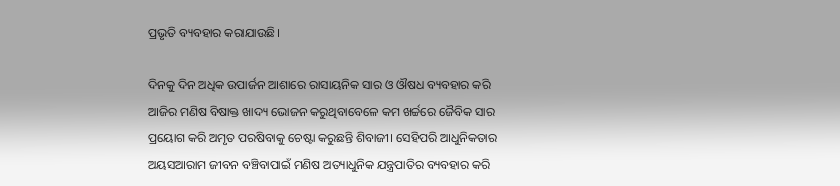ପ୍ରଭୃତି ବ୍ୟବହାର କରାଯାଉଛି।

ଦିନକୁ ଦିନ ଅଧିକ ଉପାର୍ଜନ ଆଶାରେ ରାସାୟନିକ ସାର ଓ ଔଷଧ ବ୍ୟବହାର କରି ଆଜିର ମଣିଷ ବିଷାକ୍ତ ଖାଦ୍ୟ ଭୋଜନ କରୁଥିବାବେଳେ କମ ଖର୍ଚ୍ଚରେ ଜୈବିକ ସାର ପ୍ରୟୋଗ କରି ଅମୃତ ପରଷିବାକୁ ଚେଷ୍ଟା କରୁଛନ୍ତି ଶିବାଜୀ। ସେହିପରି ଆଧୁନିକତାର ଅୟସଆରାମ ଜୀବନ ବଞ୍ଚିବାପାଇଁ ମଣିଷ ଅତ୍ୟାଧୁନିକ ଯନ୍ତ୍ରପାତିର ବ୍ୟବହାର କରି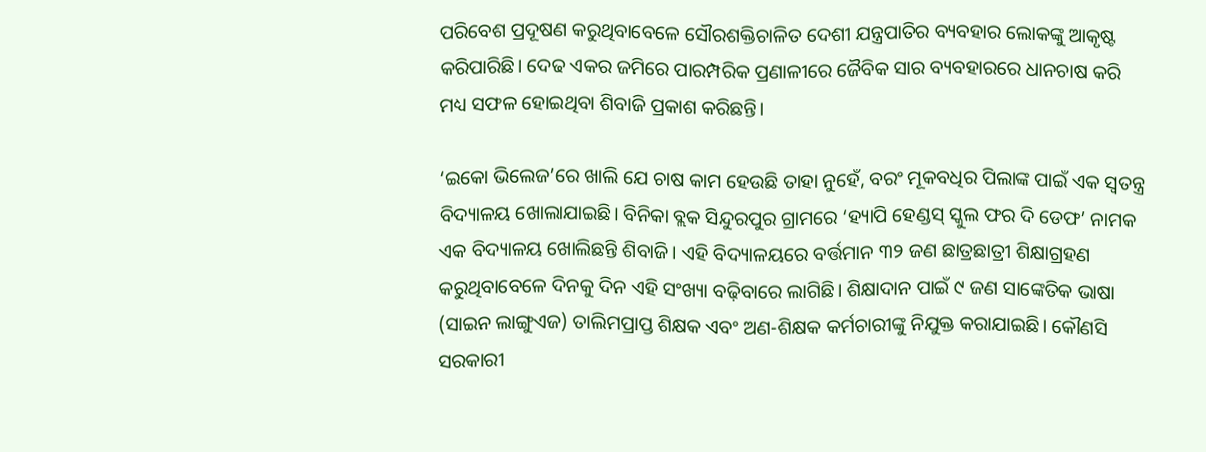ପରିବେଶ ପ୍ରଦୂଷଣ କରୁଥିବାବେଳେ ସୌରଶକ୍ତିଚାଳିତ ଦେଶୀ ଯନ୍ତ୍ରପାତିର ବ୍ୟବହାର ଲୋକଙ୍କୁ ଆକୃଷ୍ଟ କରିପାରିଛି। ଦେଢ ଏକର ଜମିରେ ପାରମ୍ପରିକ ପ୍ରଣାଳୀରେ ଜୈବିକ ସାର ବ୍ୟବହାରରେ ଧାନଚାଷ କରି ମଧ୍ୟ ସଫଳ ହୋଇଥିବା ଶିବାଜି ପ୍ରକାଶ କରିଛନ୍ତି।

‘ଇକୋ ଭିଲେଜ’ରେ ଖାଲି ଯେ ଚାଷ କାମ ହେଉଛି ତାହା ନୁହେଁ, ବରଂ ମୂକବଧିର ପିଲାଙ୍କ ପାଇଁ ଏକ ସ୍ବତନ୍ତ୍ର ବିଦ୍ୟାଳୟ ଖୋଲାଯାଇଛି। ବିନିକା ବ୍ଲକ ସିନ୍ଦୁରପୁର ଗ୍ରାମରେ ‘ହ୍ୟାପି ହେଣ୍ଡସ୍‌ ସ୍କୁଲ ଫର ଦି ଡେଫ’ ନାମକ ଏକ ବିଦ୍ୟାଳୟ ଖୋଲିଛନ୍ତି ଶିବାଜି। ଏହି ବିଦ୍ୟାଳୟରେ ବର୍ତ୍ତମାନ ୩୨ ଜଣ ଛାତ୍ରଛାତ୍ରୀ ଶିକ୍ଷାଗ୍ରହଣ କରୁଥିବାବେଳେ ଦିନକୁ ଦିନ ଏହି ସଂଖ୍ୟା ବଢ଼ିବାରେ ଲାଗିଛି। ଶିକ୍ଷାଦାନ ପାଇଁ ୯ ଜଣ ସାଙ୍କେତିକ ଭାଷା (ସାଇନ ଲାଙ୍ଗୁଏଜ) ତାଲିମପ୍ରାପ୍ତ ଶିକ୍ଷକ ଏବଂ ଅଣ-ଶିକ୍ଷକ କର୍ମଚାରୀଙ୍କୁ ନିଯୁକ୍ତ କରାଯାଇଛି। କୌଣସି ସରକାରୀ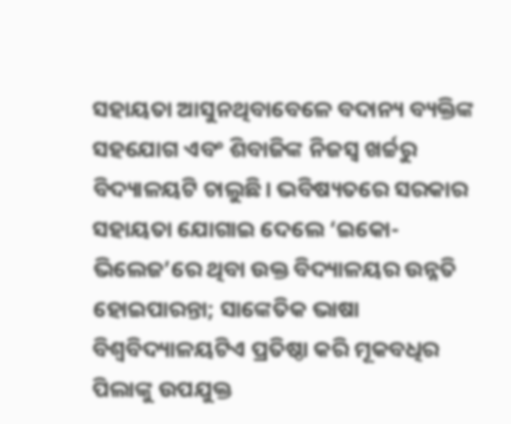ସହାୟତା ଆସୁନଥିବାବେଳେ ବଦାନ୍ୟ ବ୍ୟକ୍ତିଙ୍କ ସହଯୋଗ ଏବଂ ଶିବାଜିଙ୍କ ନିଜସ୍ୱ ଖର୍ଚ୍ଚରୁ ବିଦ୍ୟାଳୟଟି ଚାଲୁଛି। ଭବିଷ୍ୟତରେ ସରକାର ସହାୟତା ଯୋଗାଇ ଦେଲେ ‘ଇକୋ-ଭିଲେଜ’ରେ ଥିବା ଉକ୍ତ ବିଦ୍ୟାଳୟର ଉନ୍ନତି ହୋଇପାରନ୍ତା; ସାଙ୍କେତିକ ଭାଷା ବିଶ୍ୱବିଦ୍ୟାଳୟଟିଏ ପ୍ରତିଷ୍ଠା କରି ମୂକବଧିର ପିଲାଙ୍କୁ ଉପଯୁକ୍ତ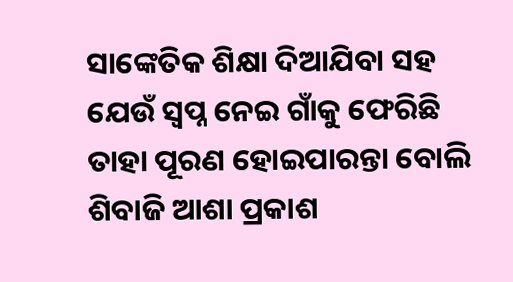ସାଙ୍କେତିକ ଶିକ୍ଷା ଦିଆଯିବା ସହ ଯେଉଁ ସ୍ୱପ୍ନ ନେଇ ଗାଁକୁ ଫେରିଛି ତାହା ପୂରଣ ହୋଇପାରନ୍ତା ବୋଲି ଶିବାଜି ଆଶା ପ୍ରକାଶ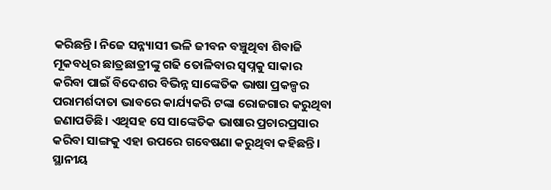କରିଛନ୍ତି। ନିଜେ ସନ୍ନ୍ୟାସୀ ଭଳି ଜୀବନ ବଞ୍ଚୁଥିବା ଶିବାଜି ମୂକବଧିର ଛାତ୍ରଛାତ୍ରୀଙ୍କୁ ଗଢି ତୋଳିବାର ସ୍ୱପ୍ନକୁ ସାକାର କରିବା ପାଇଁ ବିଦେଶର ବିଭିନ୍ନ ସାଙ୍କେତିକ ଭାଷା ପ୍ରକଳ୍ପର ପରାମର୍ଶଦାତା ଭାବରେ କାର୍ଯ୍ୟକରି ଟଙ୍କା ରୋଜଗାର କରୁଥିବା ଜଣାପଡିଛି। ଏଥିସହ ସେ ସାଙ୍କେତିକ ଭାଷାର ପ୍ରଚାରପ୍ରସାର କରିବା ସାଙ୍ଗକୁ ଏହା ଉପରେ ଗବେଷଣା କରୁଥିବା କହିଛନ୍ତି। ସ୍ଥାନୀୟ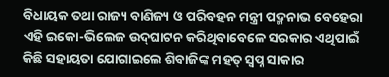ବିଧାୟକ ତଥା ରାଜ୍ୟ ବାଣିଜ୍ୟ ଓ ପରିବହନ ମନ୍ତ୍ରୀ ପଦ୍ମନାଭ ବେହେରା ଏହି ଇକୋ-ଭିଲେଜ ଉଦ୍‌ଘାଟନ କରିଥିବାବେଳେ ସରକାର ଏଥିପାଇଁ କିଛି ସହାୟତା ଯୋଗାଇଲେ ଶିବାଜିଙ୍କ ମହତ୍‌ ସ୍ବପ୍ନ ସାକାର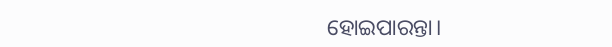ହୋଇପାରନ୍ତା।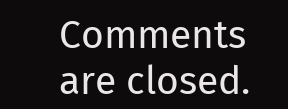Comments are closed.